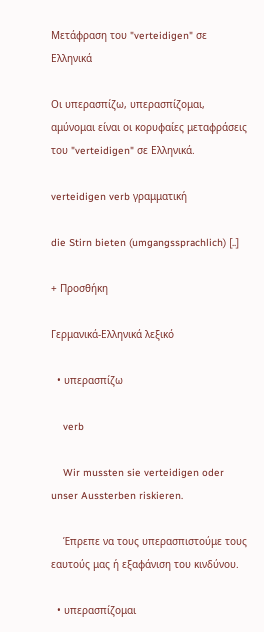Μετάφραση του "verteidigen" σε Ελληνικά

Οι υπερασπίζω, υπερασπίζομαι, αμύνομαι είναι οι κορυφαίες μεταφράσεις του "verteidigen" σε Ελληνικά.

verteidigen verb γραμματική

die Stirn bieten (umgangssprachlich) [..]

+ Προσθήκη

Γερμανικά-Ελληνικά λεξικό

  • υπερασπίζω

    verb

    Wir mussten sie verteidigen oder unser Aussterben riskieren.

    Έπρεπε να τους υπερασπιστούμε τους εαυτούς μας ή εξαφάνιση του κινδύνου.

  • υπερασπίζομαι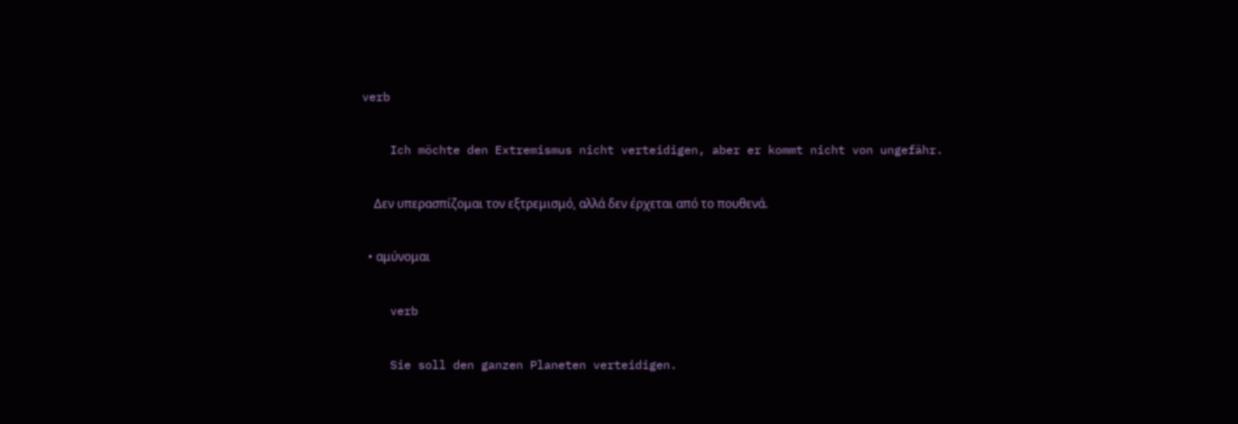verb

    Ich möchte den Extremismus nicht verteidigen, aber er kommt nicht von ungefähr.

    Δεν υπερασπίζομαι τον εξτρεμισμό, αλλά δεν έρχεται από το πουθενά.

  • αμύνομαι

    verb

    Sie soll den ganzen Planeten verteidigen.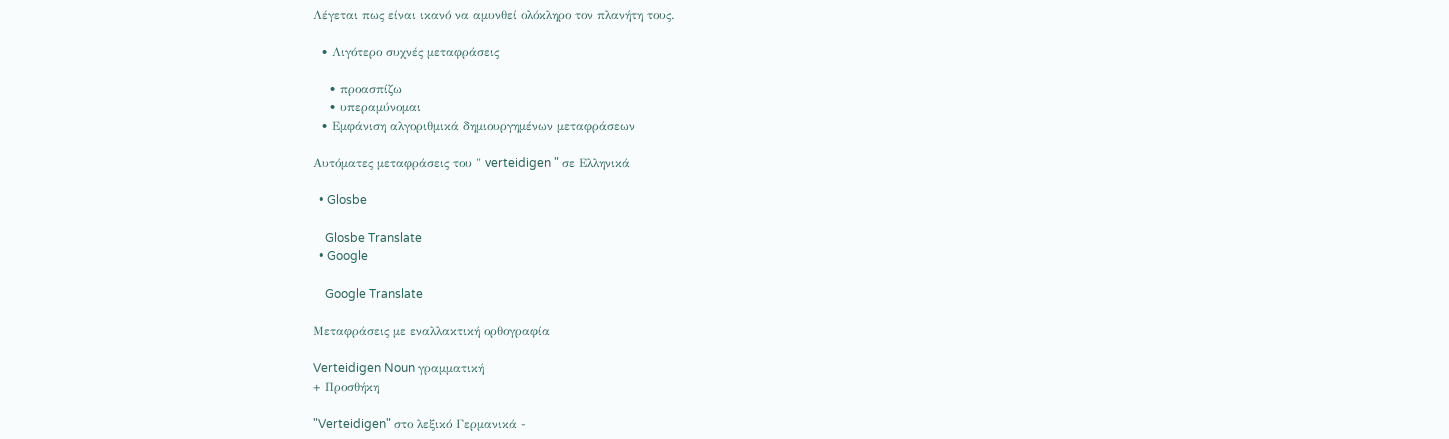Λέγεται πως είναι ικανό να αμυνθεί ολόκληρο τον πλανήτη τους.

  • Λιγότερο συχνές μεταφράσεις

    • προασπίζω
    • υπεραμύνομαι
  • Εμφάνιση αλγοριθμικά δημιουργημένων μεταφράσεων

Αυτόματες μεταφράσεις του " verteidigen " σε Ελληνικά

  • Glosbe

    Glosbe Translate
  • Google

    Google Translate

Μεταφράσεις με εναλλακτική ορθογραφία

Verteidigen Noun γραμματική
+ Προσθήκη

"Verteidigen" στο λεξικό Γερμανικά -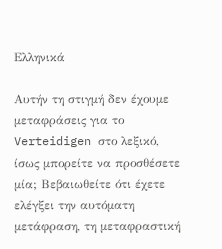Ελληνικά

Αυτήν τη στιγμή δεν έχουμε μεταφράσεις για το Verteidigen στο λεξικό, ίσως μπορείτε να προσθέσετε μία; Βεβαιωθείτε ότι έχετε ελέγξει την αυτόματη μετάφραση, τη μεταφραστική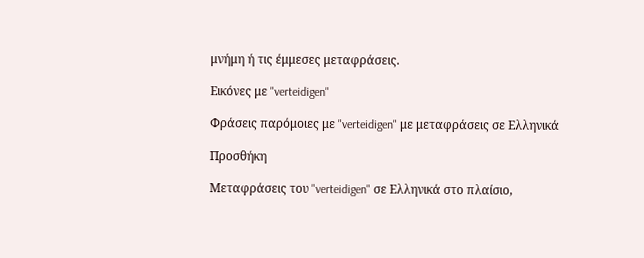μνήμη ή τις έμμεσες μεταφράσεις.

Εικόνες με "verteidigen"

Φράσεις παρόμοιες με "verteidigen" με μεταφράσεις σε Ελληνικά

Προσθήκη

Μεταφράσεις του "verteidigen" σε Ελληνικά στο πλαίσιο,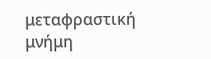μεταφραστική μνήμη